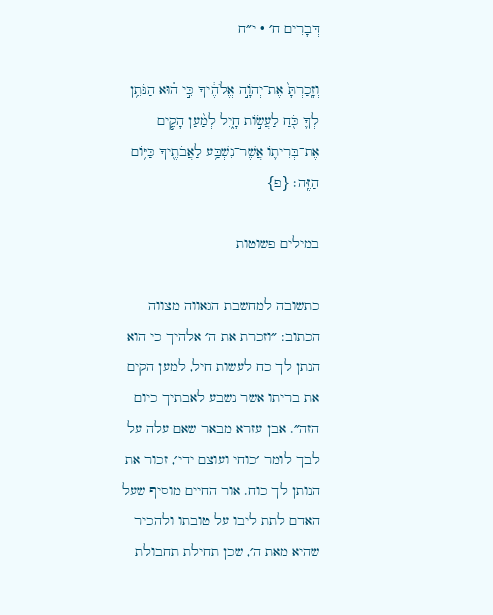דְּבָרִים ח׳ · י״ח

וְזָֽכַרְתָּ֙ אֶת־יְהֹוָ֣ה אֱלֹהֶ֔יךָ כִּ֣י ה֗וּא הַנֹּתֵ֥ן לְךָ֛ כֹּ֖חַ לַעֲשׂ֣וֹת חָ֑יִל לְמַ֨עַן הָקִ֧ים אֶת־בְּרִית֛וֹ אֲשֶׁר־נִשְׁבַּ֥ע לַאֲבֹתֶ֖יךָ כַּיּ֥וֹם הַזֶּֽה׃ {פ}

במילים פשוטות

כתשובה למחשבת הגאווה מצווה הכתוב: ״וזכרת את ה׳ אלהיך כי הוא הנתן לך כח לעשות חיל, למען הקים את בריתו אשר נשבע לאבתיך כיום הזה״. אבן עזרא מבאר שאם עלה על לבך לומר ׳כוחי ועוצם ידי׳, זכור את הנותן לך כוח. אור החיים מוסיף שעל האדם לתת ליבו על טובתו ולהכיר שהיא מאת ה׳, שכן תחילת תחבולת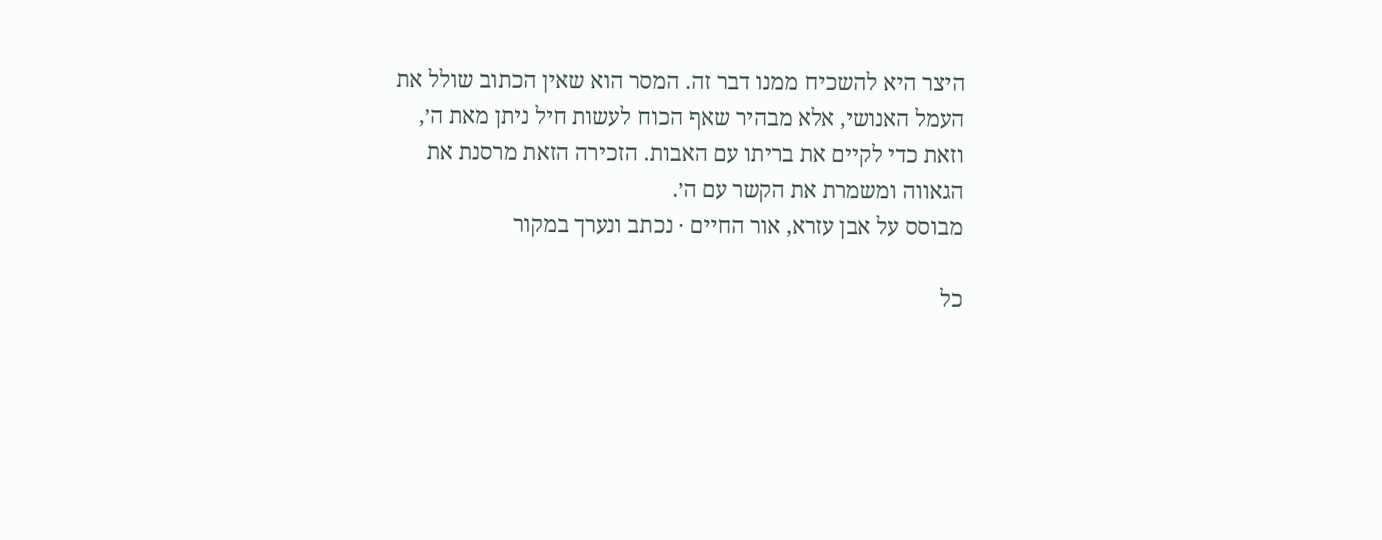היצר היא להשכיח ממנו דבר זה. המסר הוא שאין הכתוב שולל את העמל האנושי, אלא מבהיר שאף הכוח לעשות חיל ניתן מאת ה׳, וזאת כדי לקיים את בריתו עם האבות. הזכירה הזאת מרסנת את הגאווה ומשמרת את הקשר עם ה׳.
מבוסס על אבן עזרא, אור החיים · נכתב ונערך במקור

כל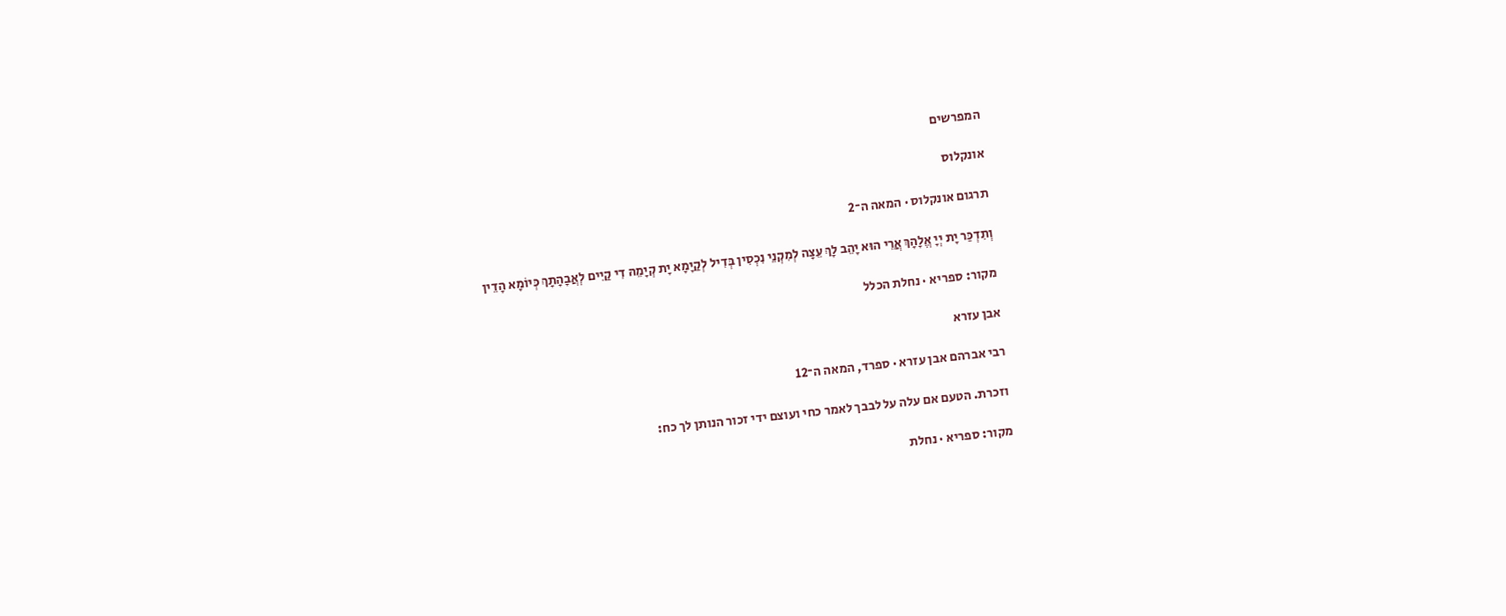המפרשים

אונקלוס

תרגום אונקלוס · המאה ה־2

וְתִדְכַּר יָת יְיָ אֱלָהָךְ אֲרֵי הוּא יָהֵב לָךְ עֵצָה לְמִקְנֵי נִכְסִין בְּדִיל לְקַיָמָא יָת קְיָמֵהּ דִי קַיִים לְאֲבָהָתָךְ כְּיוֹמָא הָדֵין

מקור: ספריא · נחלת הכלל

אבן עזרא

רבי אברהם אבן עזרא · ספרד, המאה ה־12

וזכרת. הטעם אם עלה על לבבך לאמר כחי ועוצם ידי זכור הנותן לך כח:

מקור: ספריא · נחלת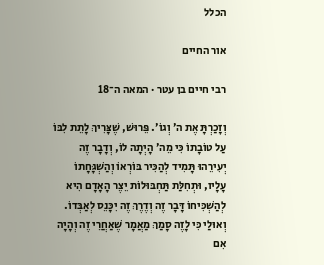הכלל

אור החיים

רבי חיים בן עטר · המאה ה־18

וְזָכַרְתָּ אֶת ה׳ וְגוֹ׳. פֵּרוּשׁ, שֶׁצָּרִיךְ לָתֵת לִבּוֹ עַל טוֹבָתוֹ כִּי מֵה׳ הָיְתָה לוֹ, וְדָבָר זֶה יְעִירֵהוּ תָּמִיד לְהַכִּיר בּוֹרְאוֹ וְהַשְׁגָּחָתוֹ עָלָיו, וּתְחִלַּת תַּחְבּוּלוֹת יֵצֶר הָאָדָם הִיא לְהַשְׁכִּיחוֹ דָּבָר זֶה וְדֶרֶךְ זֶה יִכָּנֵס לְאַבְּדוֹ. וְאוּלַי כִּי לָזֶה סָמַךְ מַאֲמָר שֶׁאַחֲרֵי זֶה וְהָיָה אִם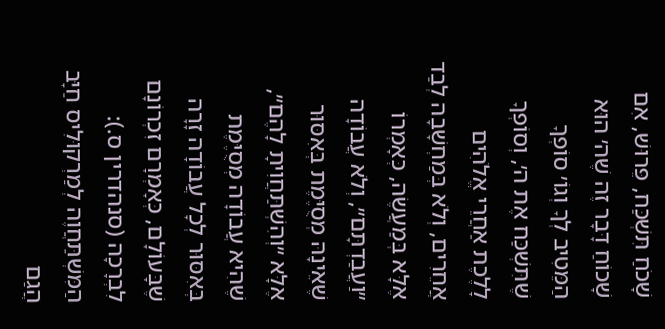שָׁכֹחַ תִּשְׁכַּח, פֵּרוּשׁ, אִם שָׁכוֹחַ דָּבָר זֶה שֶׁה׳ הוּא הַמֵּטִיב לְךָ וְגוֹ׳ סוֹפְךָ שֶׁתִּשְׁכַּח אֶת ה׳, וְסוֹפְךָ לָלֶכֶת אַחֲרֵי אֱלֹהִים אֲחֵרִים, וְלֹא בְּמַחְשָׁבָה לְבַד אֶלָּא בְּמַעֲשֶׂה, כְּאָמְרוֹ ״וַעֲבַדְתָּם״, וְלֹא עֲבוֹדָה שֶׁאֵינָהּ מְסֻיֶּמֶת בְּאִסּוּר אֶלָּא ״וְהִשְׁתַּחֲוִיתָ לָהֶם״, שֶׁהִיא עֲבוֹדָה מְסֻיֶּמֶת בְּאִסּוּר לְכָל עֲבוֹדָה זָרָה שֶׁבָּעוֹלָם, כְּאָמְרָם זִכְרוֹנָם לִבְרָכָה (סנהדרין ס.): הַמִּשְׁתַּחֲוֶה לְמַרְקוּלִיס חַיָּב הֲגַם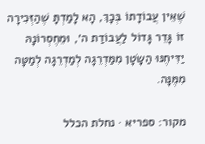שֶׁאֵין עֲבוֹדָתוֹ בְּכָךְ, הָא לָמַדְתָּ שֶׁהַזְּכִירָה זוֹ גָּדֵר גָּדוֹל לַעֲבוֹדַת ה׳, וּמֵחֶסְרוֹנָהּ יַדִּיחֶנּוּ הַשָּׂטָן מִמַּדְרֵגָה לְמַדְרֵגָה לְמַטָּה מִמֶּנָּה.

מקור: ספריא · נחלת הכלל